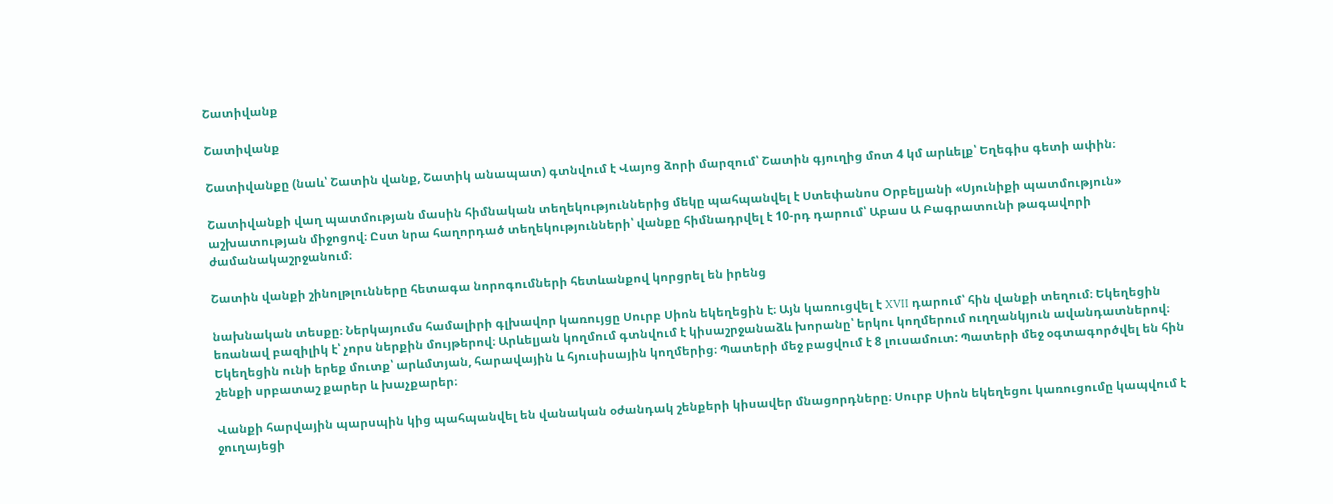Շատիվանք

Շատիվանք

Շատիվանքը (նաև՝ Շատին վանք, Շատիկ անապատ) գտնվում է Վայոց ձորի մարզում՝ Շատին գյուղից մոտ 4 կմ արևելք՝ Եղեգիս գետի ափին։

Շատիվանքի վաղ պատմության մասին հիմնական տեղեկություններից մեկը պահպանվել է Ստեփանոս Օրբելյանի «Սյունիքի պատմություն» աշխատության միջոցով։ Ըստ նրա հաղորդած տեղեկությունների՝ վանքը հիմնադրվել է 10-րդ դարում՝ Աբաս Ա Բագրատունի թագավորի ժամանակաշրջանում։

Շատին վանքի շինոլթլունները հետագա նորոգումների հետևանքով կորցրել են իրենց

նախնական տեսքը։ Ներկայումս համալիրի գլխավոր կառույցը Սուրբ Սիոն եկեղեցին է։ Այն կառուցվել է XVII դարում՝ հին վանքի տեղում։ Եկեղեցին եռանավ բազիլիկ է՝ չորս ներքին մույթերով։ Արևելյան կողմում գտնվում է կիսաշրջանաձև խորանը՝ երկու կողմերում ուղղանկյուն ավանդատներով։ Եկեղեցին ունի երեք մուտք՝ արևմտյան, հարավային և հյուսիսային կողմերից։ Պատերի մեջ բացվում է 8 լուսամուտ: Պատերի մեջ օգտագործվել են հին շենքի սրբատաշ քարեր և խաչքարեր։

Վանքի հարվային պարսպին կից պահպանվել են վանական օժանդակ շենքերի կիսավեր մնացորդները։ Սուրբ Սիոն եկեղեցու կառուցումը կապվում է ջուղայեցի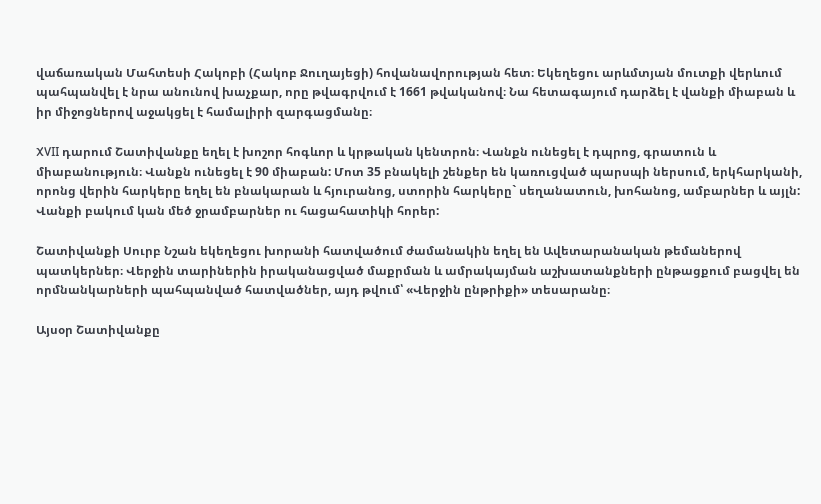վաճառական Մահտեսի Հակոբի (Հակոբ Ջուղայեցի) հովանավորության հետ։ Եկեղեցու արևմտյան մուտքի վերևում պահպանվել է նրա անունով խաչքար, որը թվագրվում է 1661 թվականով։ Նա հետագայում դարձել է վանքի միաբան և իր միջոցներով աջակցել է համալիրի զարգացմանը։

XVII դարում Շատիվանքը եղել է խոշոր հոգևոր և կրթական կենտրոն։ Վանքն ունեցել է դպրոց, գրատուն և միաբանություն։ Վանքն ունեցել է 90 միաբան: Մոտ 35 բնակելի շենքեր են կառուցված պարսպի ներսում, երկհարկանի, որոնց վերին հարկերը եղել են բնակարան և հյուրանոց, ստորին հարկերը` սեղանատուն, խոհանոց, ամբարներ և այլն: Վանքի բակում կան մեծ ջրամբարներ ու հացահատիկի հորեր:

Շատիվանքի Սուրբ Նշան եկեղեցու խորանի հատվածում ժամանակին եղել են Ավետարանական թեմաներով պատկերներ։ Վերջին տարիներին իրականացված մաքրման և ամրակայման աշխատանքների ընթացքում բացվել են որմնանկարների պահպանված հատվածներ, այդ թվում՝ «Վերջին ընթրիքի» տեսարանը։

Այսօր Շատիվանքը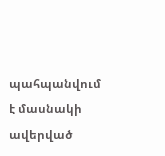պահպանվում է մասնակի ավերված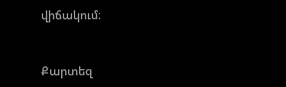վիճակում։


Քարտեզ